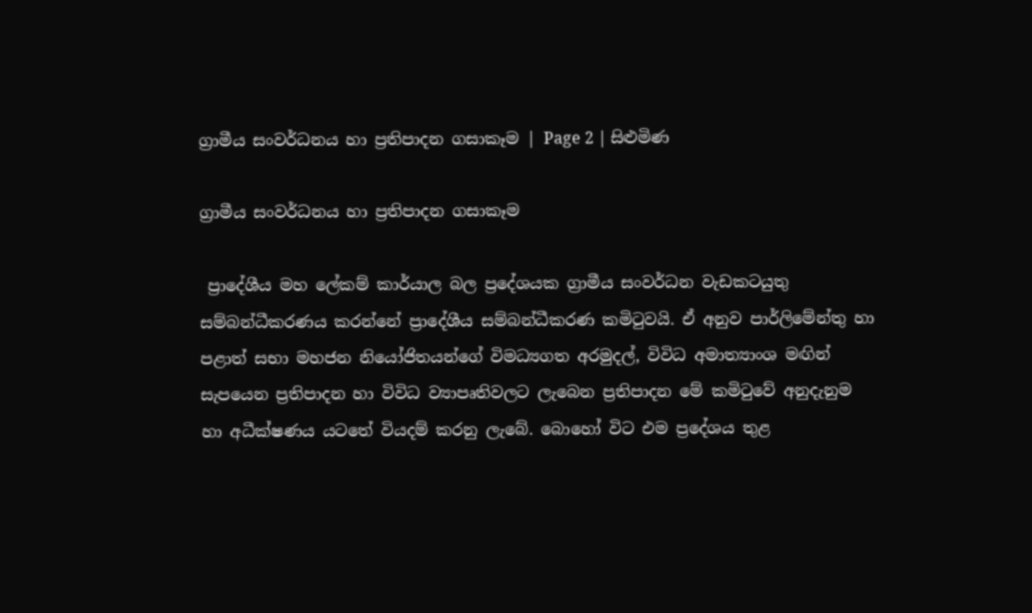ග්‍රාමීය සංවර්ධනය හා ප්‍රතිපාදන ගසාකෑම | Page 2 | සිළුමිණ

ග්‍රාමීය සංවර්ධනය හා ප්‍රතිපාදන ගසාකෑම

 ප්‍රාදේශීය මහ ලේකම් කාර්යාල බල ප්‍රදේශයක ග්‍රාමීය සංවර්ධන වැඩකටයුතු සම්බන්ධීකරණය කරන්නේ ප්‍රාදේශීය සම්බන්ධීකරණ කමිටුවයි. ඒ අනුව පාර්ලිමේන්තු හා පළාත් සභා මහජන නියෝජිතයන්ගේ විමධ්‍යගත අරමුදල්, විවිධ අමාත්‍යාංශ මඟින් සැපයෙන ප්‍රතිපාදන හා විවිධ ව්‍යාපෘතිවලට ලැබෙන ප්‍රතිපාදන මේ කමිටුවේ අනුදැනුම හා අධීක්ෂණය යටතේ වියදම් කරනු ලැබේ. බොහෝ විට එම ප්‍රදේශය තුළ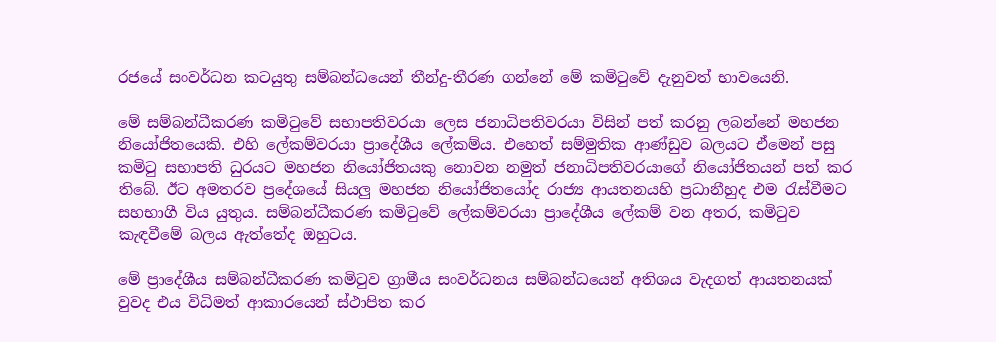රජයේ සංවර්ධන කටයුතු සම්බන්ධයෙන් තීන්දු-තීරණ ගන්නේ මේ කමිටුවේ දැනුවත් භාවයෙනි.

මේ සම්බන්ධීකරණ කමිටුවේ සභාපතිවරයා ලෙස ජනාධිපතිවරයා විසින් පත් කරනු ලබන්නේ මහජන නියෝජිතයෙකි. එහි ලේකම්වරයා ප්‍රාදේශීය ලේකම්ය. එහෙත් සම්මුතික ආණ්ඩුව බලයට ඒමෙන් පසු කමිටු සභාපති ධුරයට මහජන නියෝජිතයකු නොවන නමුත් ජනාධිපතිවරයාගේ නියෝජිතයන් පත් කර තිබේ. ඊට අමතරව ප්‍රදේශයේ සියලු මහජන නියෝජිතයෝද රාජ්‍ය ආයතනයහි ප්‍රධානීහුද එම රැස්වීමට සහභාගී විය යුතුය. සම්බන්ධීකරණ කමිටුවේ ලේකම්වරයා ප්‍රාදේශීය ලේකම් වන අතර, කමිටුව කැඳවීමේ බලය ඇත්තේද ඔහුටය.

මේ ප්‍රාදේශීය සම්බන්ධීකරණ කමිටුව ග්‍රාමීය සංවර්ධනය සම්බන්ධයෙන් අතිශය වැදගත් ආයතනයක් වුවද එය විධිමත් ආකාරයෙන් ස්ථාපිත කර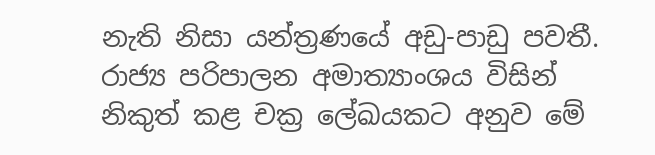නැති නිසා යන්ත්‍රණයේ අඩු-පාඩු පවතී. රාජ්‍ය පරිපාලන අමාත්‍යාංශය විසින් නිකුත් කළ චක්‍ර ලේඛයකට අනුව මේ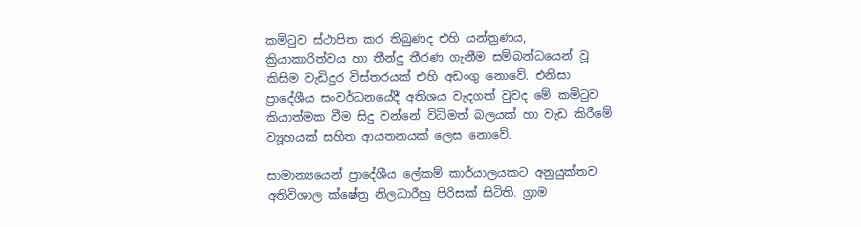කමිටුව ස්ථාපිත කර තිබුණද එහි යන්ත්‍රණය, ක්‍රියාකාරිත්වය හා තීන්දු තීරණ ගැනීම සම්බන්ධයෙන් වූ කිසිම වැඩිදුර විස්තරයක් එහි අඩංගු නොවේ. එනිසා ප්‍රාදේශීය සංවර්ධනයේදී අතිශය වැදගත් වුවද මේ කමිටුව කියාත්මක වීම සිදු වන්නේ විධිමත් බලයක් හා වැඩ කිරීමේ ව්‍යූහයක් සහිත ආයතනයක් ලෙස නොවේ.

සාමාන්‍යයෙන් ප්‍රාදේශීය ලේකම් කාර්යාලයකට අනුයුක්තව අතිවිශාල ක්ෂේත්‍ර නිලධාරීහු පිරිසක් සිටිති. ග්‍රාම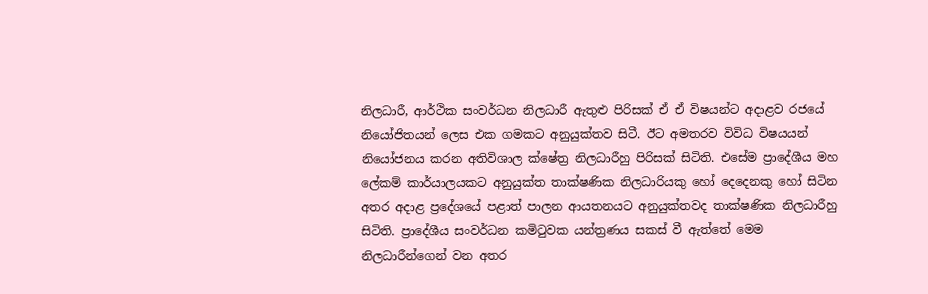නිලධාරී, ආර්ථික සංවර්ධන නිලධාරී ඇතුළු පිරිසක් ඒ ඒ විෂයන්ට අදාළව රජයේ නියෝජිතයන් ලෙස එක ගමකට අනුයුක්තව සිටී. ඊට අමතරව විවිධ විෂයයන් නියෝජනය කරන අතිවිශාල ක්ෂේත්‍ර නිලධාරීහු පිරිසක් සිටිති. එසේම ප්‍රාදේශීය මහ ලේකම් කාර්යාලයකට අනුයුක්ත තාක්ෂණික නිලධාරියකු හෝ දෙදෙනකු හෝ සිටින අතර අදාළ ප්‍රදේශයේ පළාත් පාලන ආයතනයට අනුයුක්තවද තාක්ෂණික නිලධාරීහු සිටිති. ප්‍රාදේශීය සංවර්ධන කමිටුවක යන්ත්‍රණය සකස් වී ඇත්තේ මෙම නිලධාරීන්ගෙන් වන අතර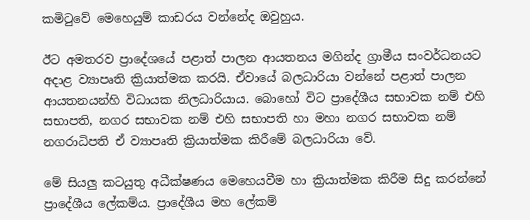කමිටුවේ මෙහෙයුම් කාඩරය වන්නේද ඔවුහුය.

ඊට අමතරව ප්‍රාදේශයේ පළාත් පාලන ආයතනය මගින්ද ග්‍රාමීය සංවර්ධනයට අදාළ ව්‍යාපෘති ක්‍රියාත්මක කරයි. ඒවායේ බලධාරියා වන්නේ පළාත් පාලන ආයතනයන්හි විධායක නිලධාරියාය. බොහෝ විට ප්‍රාදේශීය සභාවක නම් එහි සභාපති, නගර සභාවක නම් එහි සභාපති හා මහා නගර සභාවක නම් නගරාධිපති ඒ ව්‍යාපෘති ක්‍රියාත්මක කිරීමේ බලධාරියා වේ.

මේ සියලු කටයුතු අධීක්ෂණය මෙහෙයවීම හා ක්‍රියාත්මක කිරීම සිදු කරන්නේ ප්‍රාදේශීය ලේකම්ය. ප්‍රාදේශීය මහ ලේකම්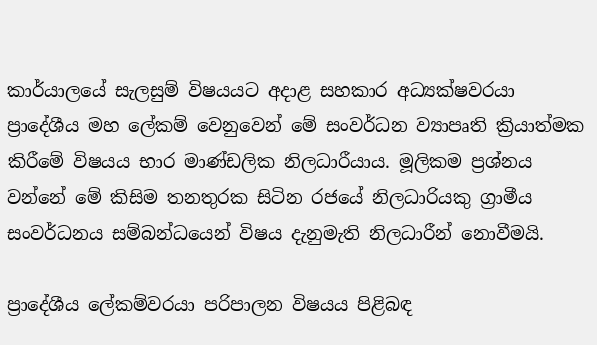කාර්යාලයේ සැලසුම් විෂයයට අදාළ සහකාර අධ්‍යක්ෂවරයා ප්‍රාදේශීය මහ ලේකම් වෙනුවෙන් මේ සංවර්ධන ව්‍යාපෘති ක්‍රියාත්මක කිරීමේ විෂයය භාර මාණ්ඩලික නිලධාරීයාය. මූලිකම ප්‍රශ්නය වන්නේ මේ කිසිම තනතුරක සිටින රජයේ නිලධාරියකු ග්‍රාමීය සංවර්ධනය සම්බන්ධයෙන් විෂය දැනුමැති නිලධාරීන් නොවීමයි.

ප්‍රාදේශීය ලේකම්වරයා පරිපාලන විෂයය පිළිබඳ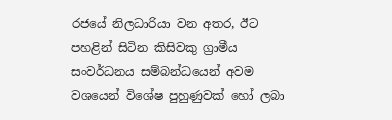රජයේ නිලධාරියා වන අතර, ඊට පහළින් සිටින කිසිවකු ග්‍රාමීය සංවර්ධනය සම්බන්ධයෙන් අවම වශයෙන් විශේෂ පුහුණුවක් හෝ ලබා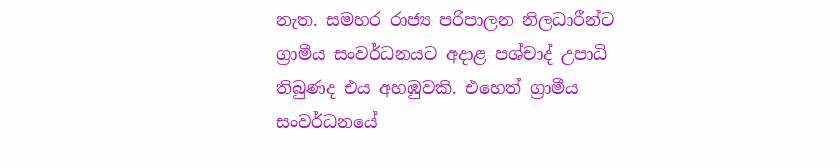නැත. සමහර රාජ්‍ය පරිපාලන නිලධාරීන්ට ග්‍රාමීය සංවර්ධනයට අදාළ පශ්චාද් උපාධි තිබුණද එය අහඹුවකි. එහෙත් ග්‍රාමීය සංවර්ධනයේ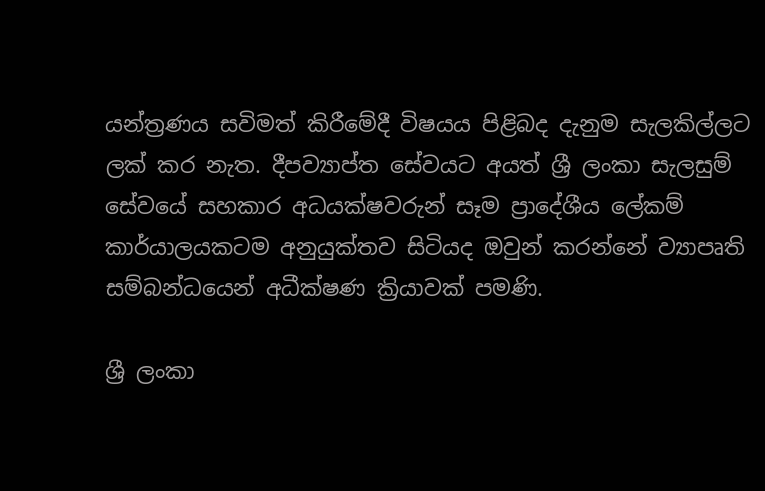යන්ත්‍රණය සවිමත් කිරීමේදී විෂයය පිළිබද දැනුම සැලකිල්ලට ලක් කර නැත. දීපව්‍යාප්ත සේවයට අයත් ශ්‍රී ලංකා සැලසුම් සේවයේ සහකාර අධයක්ෂවරුන් සෑම ප්‍රාදේශීය ලේකම් කාර්යාලයකටම අනුයුක්තව සිටියද ඔවුන් කරන්නේ ව්‍යාපෘති සම්බන්ධයෙන් අධීක්ෂණ ක්‍රියාවක් පමණි.

ශ්‍රී ලංකා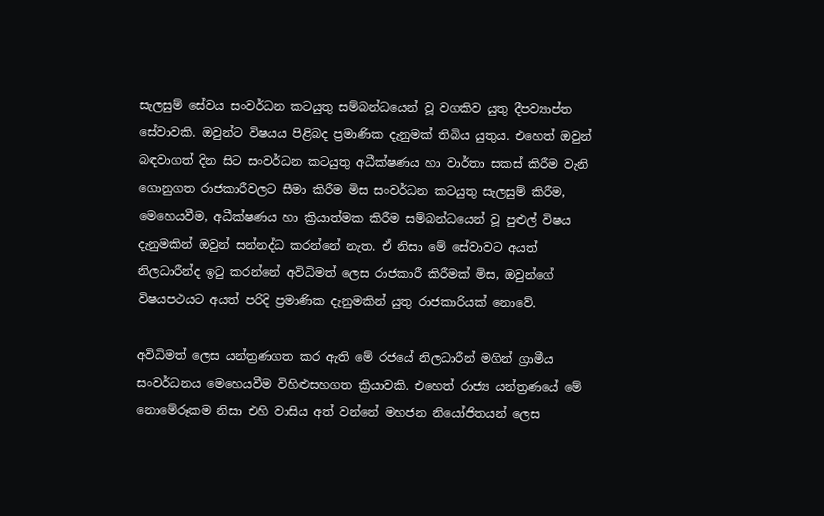සැලසුම් සේවය සංවර්ධන කටයුතු සම්බන්ධයෙන් වූ වගකිව යුතු දීපව්‍යාප්ත සේවාවකි. ඔවුන්ට විෂයය පිළිබද ප්‍රමාණික දැනුමක් තිබිය යුතුය. එහෙත් ඔවුන් බඳවාගත් දින සිට සංවර්ධන කටයුතු අධීක්ෂණය හා වාර්තා සකස් කිරීම වැනි ගොනුගත රාජකාරීවලට සීමා කිරීම මිස සංවර්ධන කටයුතු සැලසුම් කිරීම, මෙහෙයවීම, අධීක්ෂණය හා ක්‍රියාත්මක කිරීම සම්බන්ධයෙන් වූ පුළුල් විෂය දැනුමකින් ඔවුන් සන්නද්ධ කරන්නේ නැත. ඒ නිසා මේ සේවාවට අයත් නිලධාරීන්ද ඉටු කරන්නේ අවිධිමත් ලෙස රාජකාරී කිරීමක් මිස, ඔවුන්ගේ විෂයපථයට අයත් පරිදි ප්‍රමාණික දැනුමකින් යුතු රාජකාරියක් නොවේ.

අවිධිමත් ලෙස යන්ත්‍රණගත කර ඇති මේ රජයේ නිලධාරීන් මගින් ග්‍රාමීය සංවර්ධනය මෙහෙයවීම විහිළුසහගත ක්‍රියාවකි. එහෙත් රාජ්‍ය යන්ත්‍රණයේ මේ නොමේරූකම නිසා එහි වාසිය අත් වන්නේ මහජන නියෝජිතයන් ලෙස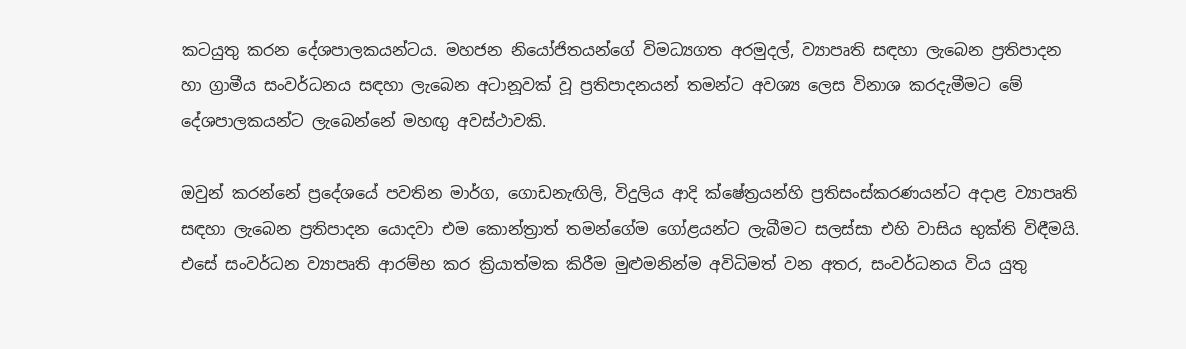කටයුතු කරන දේශපාලකයන්ටය. මහජන නියෝජිතයන්ගේ විමධ්‍යගත අරමුදල්, ව්‍යාපෘති සඳහා ලැබෙන ප්‍රතිපාදන හා ග්‍රාමීය සංවර්ධනය සඳහා ලැබෙන අටානූවක් වූ ප්‍රතිපාදනයන් තමන්ට අවශ්‍ය ලෙස විනාශ කරදැමීමට මේ දේශපාලකයන්ට ලැබෙන්නේ මහඟු අවස්ථාවකි.

ඔවුන් කරන්නේ ප්‍රදේශයේ පවතින මාර්ග, ගොඩනැඟිලි, විදුලිය ආදි ක්ෂේත්‍රයන්හි ප්‍රතිසංස්කරණයන්ට අදාළ ව්‍යාපෘති සඳහා ලැබෙන ප්‍රතිපාදන යොදවා එම කොන්ත්‍රාත් තමන්ගේම ගෝළයන්ට ලැබීමට සලස්සා එහි වාසිය භුක්ති විඳීමයි. එසේ සංවර්ධන ව්‍යාපෘති ආරම්භ කර ක්‍රියාත්මක කිරීම මුළුමනින්ම අවිධිමත් වන අතර, සංවර්ධනය විය යුතු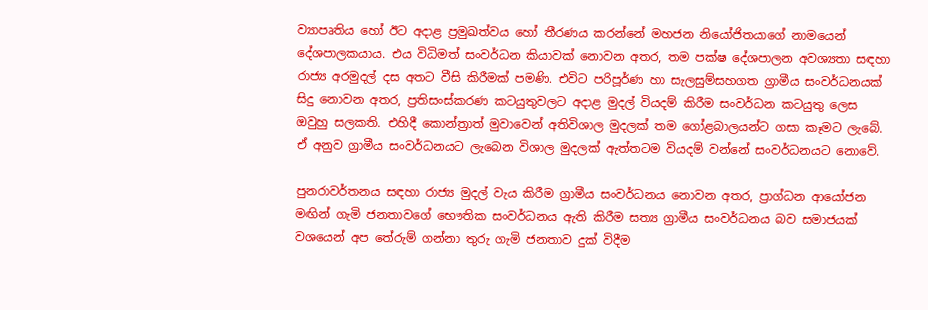ව්‍යාපෘතිය හෝ ඊට අදාළ ප්‍රමුඛත්වය හෝ තීරණය කරන්නේ මහජන නියෝජිතයාගේ නාමයෙන් දේශපාලකයාය. එය විධිමත් සංවර්ධන කියාවක් නොවන අතර, තම පක්ෂ දේශපාලන අවශ්‍යතා සඳහා රාජ්‍ය අරමුදල් දස අතට වීසි කිරීමක් පමණි. එවිට පරිපූර්ණ හා සැලසුම්සහගත ග්‍රාමීය සංවර්ධනයක් සිදු නොවන අතර, ප්‍රතිසංස්කරණ කටයුතුවලට අදාළ මුදල් වියදම් කිරීම සංවර්ධන කටයුතු ලෙස ඔවුහු සලකති. එහිදී කොන්ත්‍රාත් මුවාවෙන් අතිවිශාල මුදලක් තම ගෝළබාලයන්ට ගසා කෑමට ලැබේ. ඒ අනුව ග්‍රාමීය සංවර්ධනයට ලැබෙන විශාල මුදලක් ඇත්තටම වියදම් වන්නේ සංවර්ධනයට නොවේ.

පුනරාවර්තනය සඳහා රාජ්‍ය මුදල් වැය කිරීම ග්‍රාමීය සංවර්ධනය නොවන අතර, ප්‍රාග්ධන ආයෝජන මඟින් ගැමි ජනතාවගේ භෞතික සංවර්ධනය ඇති කිරීම සත්‍ය ග්‍රාමීය සංවර්ධනය බව සමාජයක් වශයෙන් අප තේරුම් ගන්නා තුරු ගැමි ජනතාව දුක් විදීම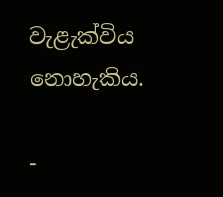වැළැක්විය නොහැකිය.

-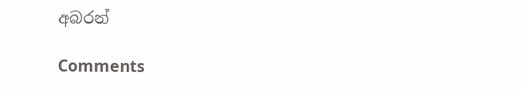අබරන්

Comments